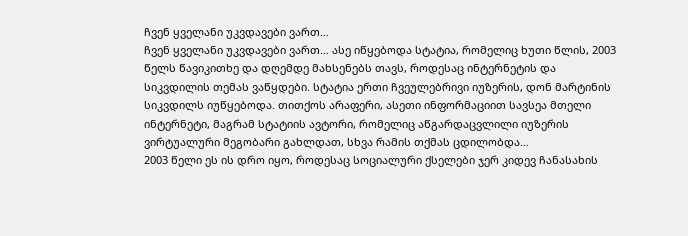ჩვენ ყველანი უკვდავები ვართ…
ჩვენ ყველანი უკვდავები ვართ… ასე იწყებოდა სტატია, რომელიც ხუთი წლის, 2003 წელს წავიკითხე და დღემდე მახსენებს თავს, როდესაც ინტერნეტის და სიკვდილის თემას ვაწყდები. სტატია ერთი ჩვეულებრივი იუზერის, დონ მარტინის სიკვდილს იუწყებოდა. თითქოს არაფერი, ასეთი ინფორმაციით სავსეა მთელი ინტერნეტი, მაგრამ სტატიის ავტორი, რომელიც აწგარდაცვლილი იუზერის ვირტუალური მეგობარი გახლდათ, სხვა რამის თქმას ცდილობდა…
2003 წელი ეს ის დრო იყო, როდესაც სოციალური ქსელები ჯერ კიდევ ჩანასახის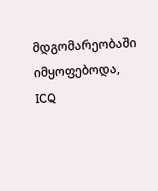მდგომარეობაში იმყოფებოდა, ICQ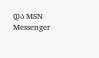და MSN Messenger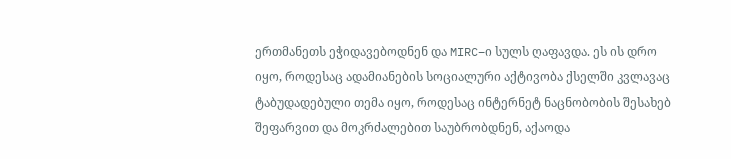ერთმანეთს ეჭიდავებოდნენ და MIRC–ი სულს ღაფავდა. ეს ის დრო იყო, როდესაც ადამიანების სოციალური აქტივობა ქსელში კვლავაც ტაბუდადებული თემა იყო, როდესაც ინტერნეტ ნაცნობობის შესახებ შეფარვით და მოკრძალებით საუბრობდნენ, აქაოდა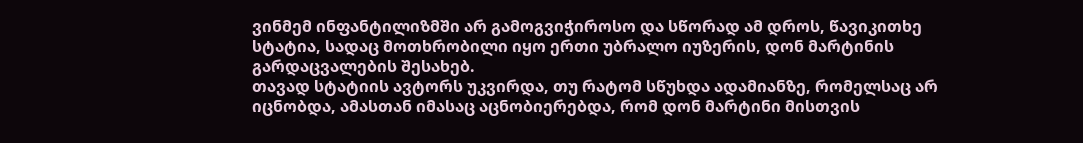ვინმემ ინფანტილიზმში არ გამოგვიჭიროსო და სწორად ამ დროს, წავიკითხე სტატია, სადაც მოთხრობილი იყო ერთი უბრალო იუზერის, დონ მარტინის გარდაცვალების შესახებ.
თავად სტატიის ავტორს უკვირდა, თუ რატომ სწუხდა ადამიანზე, რომელსაც არ იცნობდა, ამასთან იმასაც აცნობიერებდა, რომ დონ მარტინი მისთვის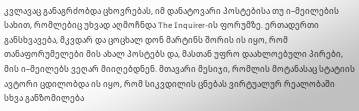კვლავაც განაგრძობდა ცხოვრებას, იმ დანატოვარი პოსტებისა თუ ი–მეილების სახით, რომლებიც უხვად აღმოჩნდა The Inquirer-ის ფორუმზე. ერთადერთი განსხვავება, მკვდარ და ცოცხალ დონ მარტინს შორის ის იყო, რომ თანაფორუმელები მის ახალ პოსტებს და, მასთან უფრო დაახლოებული პირები, მის ი–მეილებს ვეღარ მიიღებდნენ. მთავარი მესიჯი, რომლის მოტანასაც სტატიის ავტორი ცდილობდა ის იყო, რომ სიკვდილის ცნებას ვირტუალურ რეალობაში სხვა განზომილება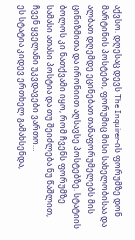აქვსო. დღესაც დევს The Inquirer-ის ფორუმზე დონ მარტინის პოსტები, ფორუმიც მისი სახელობისაა და ალბათ დღემდე ეცინებათ თანაფორუმელებს მის ცინიზმითა და ირონიით აღსავსე პოსტებზე. სტატიის ბოლოს კი ნათქვამი იყო, რომ ჩვენს ფორუმზე სამასი ათასი პოსტია და თუ შეიძლება ნუ წაშლით, ჩვენ ყველანი უკვდავები ვართო…
ეს სტატია კიდევ ერთხელ გამახსენდა,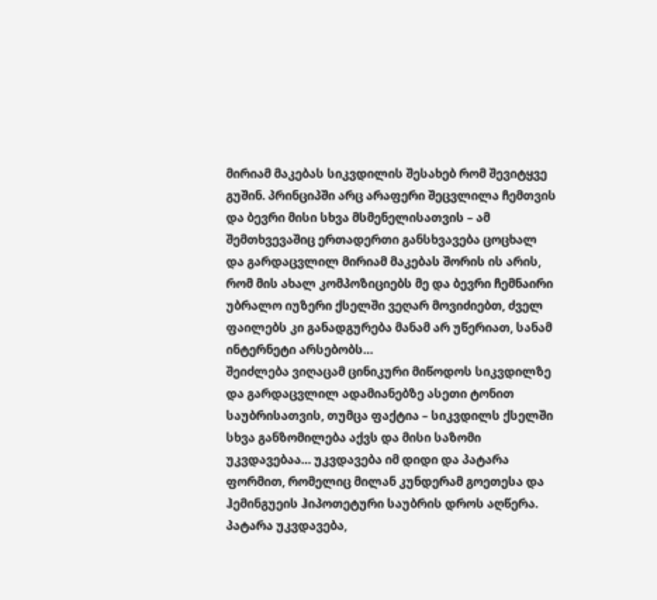მირიამ მაკებას სიკვდილის შესახებ რომ შევიტყვე გუშინ. პრინციპში არც არაფერი შეცვლილა ჩემთვის და ბევრი მისი სხვა მსმენელისათვის – ამ შემთხვევაშიც ერთადერთი განსხვავება ცოცხალ და გარდაცვლილ მირიამ მაკებას შორის ის არის, რომ მის ახალ კომპოზიციებს მე და ბევრი ჩემნაირი უბრალო იუზერი ქსელში ვეღარ მოვიძიებთ, ძველ ფაილებს კი განადგურება მანამ არ უწერიათ, სანამ ინტერნეტი არსებობს…
შეიძლება ვიღაცამ ცინიკური მიწოდოს სიკვდილზე და გარდაცვლილ ადამიანებზე ასეთი ტონით საუბრისათვის, თუმცა ფაქტია – სიკვდილს ქსელში სხვა განზომილება აქვს და მისი საზომი უკვდავებაა… უკვდავება იმ დიდი და პატარა ფორმით, რომელიც მილან კუნდერამ გოეთესა და ჰემინგუეის ჰიპოთეტური საუბრის დროს აღწერა. პატარა უკვდავება,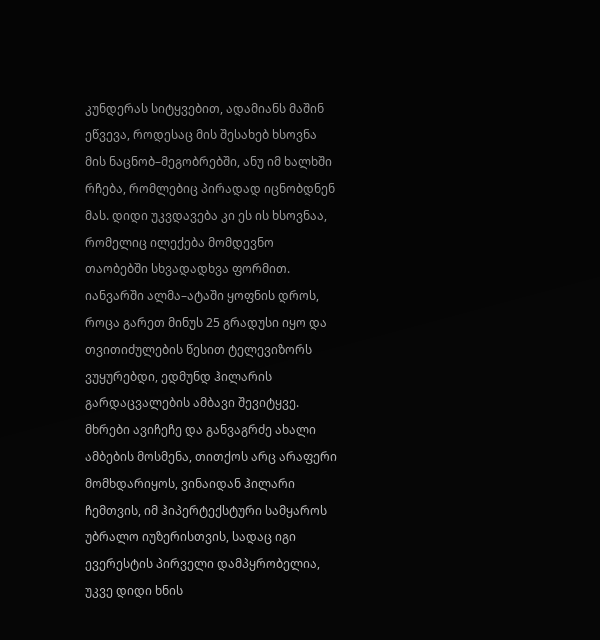კუნდერას სიტყვებით, ადამიანს მაშინ ეწვევა, როდესაც მის შესახებ ხსოვნა მის ნაცნობ–მეგობრებში, ანუ იმ ხალხში რჩება, რომლებიც პირადად იცნობდნენ მას. დიდი უკვდავება კი ეს ის ხსოვნაა, რომელიც ილექება მომდევნო თაობებში სხვადადხვა ფორმით.
იანვარში ალმა–ატაში ყოფნის დროს, როცა გარეთ მინუს 25 გრადუსი იყო და თვითიძულების წესით ტელევიზორს ვუყურებდი, ედმუნდ ჰილარის გარდაცვალების ამბავი შევიტყვე. მხრები ავიჩეჩე და განვაგრძე ახალი ამბების მოსმენა, თითქოს არც არაფერი მომხდარიყოს, ვინაიდან ჰილარი ჩემთვის, იმ ჰიპერტექსტური სამყაროს უბრალო იუზერისთვის, სადაც იგი ევერესტის პირველი დამპყრობელია, უკვე დიდი ხნის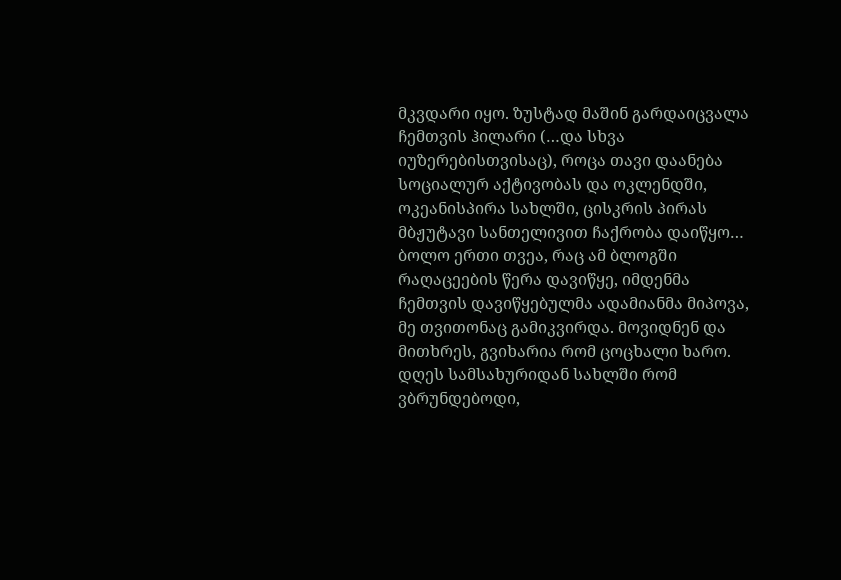მკვდარი იყო. ზუსტად მაშინ გარდაიცვალა ჩემთვის ჰილარი (…და სხვა იუზერებისთვისაც), როცა თავი დაანება სოციალურ აქტივობას და ოკლენდში, ოკეანისპირა სახლში, ცისკრის პირას მბჟუტავი სანთელივით ჩაქრობა დაიწყო…
ბოლო ერთი თვეა, რაც ამ ბლოგში რაღაცეების წერა დავიწყე, იმდენმა ჩემთვის დავიწყებულმა ადამიანმა მიპოვა, მე თვითონაც გამიკვირდა. მოვიდნენ და მითხრეს, გვიხარია რომ ცოცხალი ხარო. დღეს სამსახურიდან სახლში რომ ვბრუნდებოდი,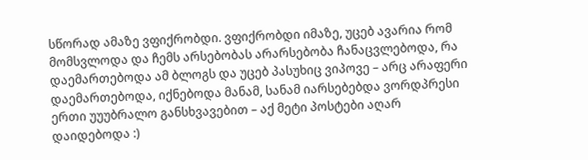სწორად ამაზე ვფიქრობდი. ვფიქრობდი იმაზე, უცებ ავარია რომ მომსვლოდა და ჩემს არსებობას არარსებობა ჩანაცვლებოდა, რა დაემართებოდა ამ ბლოგს და უცებ პასუხიც ვიპოვე – არც არაფერი დაემართებოდა, იქნებოდა მანამ, სანამ იარსებებდა ვორდპრესი ერთი უუუბრალო განსხვავებით – აქ მეტი პოსტები აღარ დაიდებოდა :)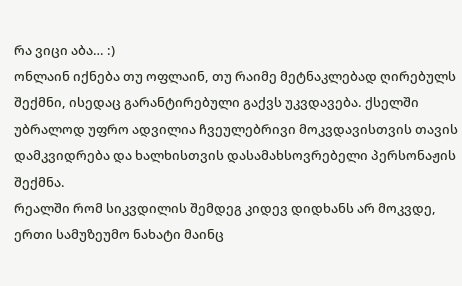რა ვიცი აბა… :)
ონლაინ იქნება თუ ოფლაინ, თუ რაიმე მეტნაკლებად ღირებულს შექმნი, ისედაც გარანტირებული გაქვს უკვდავება. ქსელში უბრალოდ უფრო ადვილია ჩვეულებრივი მოკვდავისთვის თავის დამკვიდრება და ხალხისთვის დასამახსოვრებელი პერსონაჟის შექმნა.
რეალში რომ სიკვდილის შემდეგ კიდევ დიდხანს არ მოკვდე, ერთი სამუზეუმო ნახატი მაინც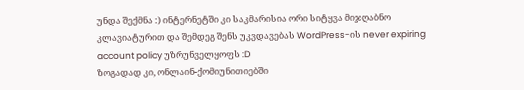უნდა შექმნა :) ინტერნეტში კი საკმარისია ორი სიტყვა მიჯღაბნო კლავიატურით და შემდეგ შენს უკვდავებას WordPress-ის never expiring account policy უზრუნველყოფს :D
ზოგადად კი, ონლაინ-ქომიუნითიებში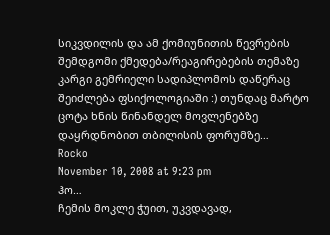სიკვდილის და ამ ქომიუნითის წევრების შემდგომი ქმედება/რეაგირებების თემაზე კარგი გემრიელი სადიპლომოს დაწერაც შეიძლება ფსიქოლოგიაში :) თუნდაც მარტო ცოტა ხნის წინანდელ მოვლენებზე დაყრდნობით თბილისის ფორუმზე…
Rocko
November 10, 2008 at 9:23 pm
ჰო…
ჩემის მოკლე ჭუით, უკვდავად,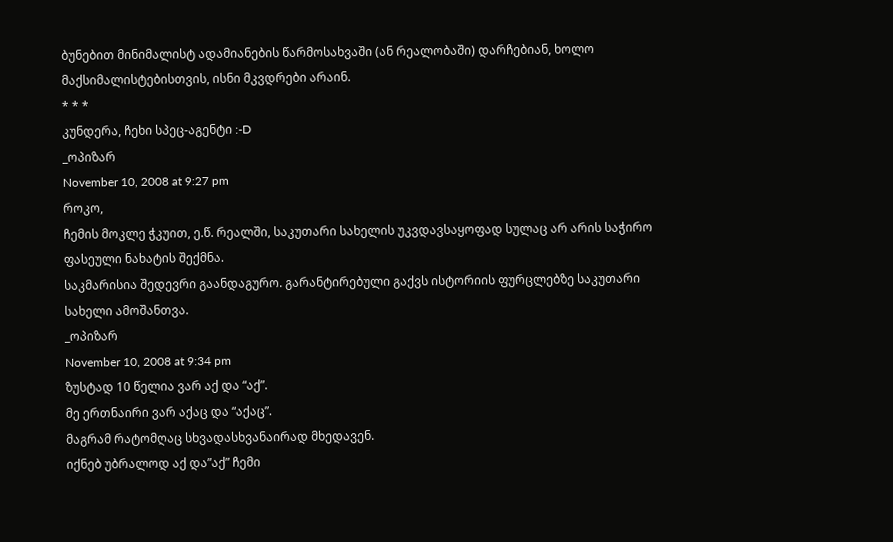ბუნებით მინიმალისტ ადამიანების წარმოსახვაში (ან რეალობაში) დარჩებიან, ხოლო მაქსიმალისტებისთვის, ისნი მკვდრები არაინ.
* * *
კუნდერა, ჩეხი სპეც-აგენტი :-D
_ოპიზარ
November 10, 2008 at 9:27 pm
როკო,
ჩემის მოკლე ჭკუით, ე.წ. რეალში, საკუთარი სახელის უკვდავსაყოფად სულაც არ არის საჭირო ფასეული ნახატის შექმნა.
საკმარისია შედევრი გაანდაგურო. გარანტირებული გაქვს ისტორიის ფურცლებზე საკუთარი სახელი ამოშანთვა.
_ოპიზარ
November 10, 2008 at 9:34 pm
ზუსტად 10 წელია ვარ აქ და “აქ”.
მე ერთნაირი ვარ აქაც და “აქაც”.
მაგრამ რატომღაც სხვადასხვანაირად მხედავენ.
იქნებ უბრალოდ აქ და”აქ” ჩემი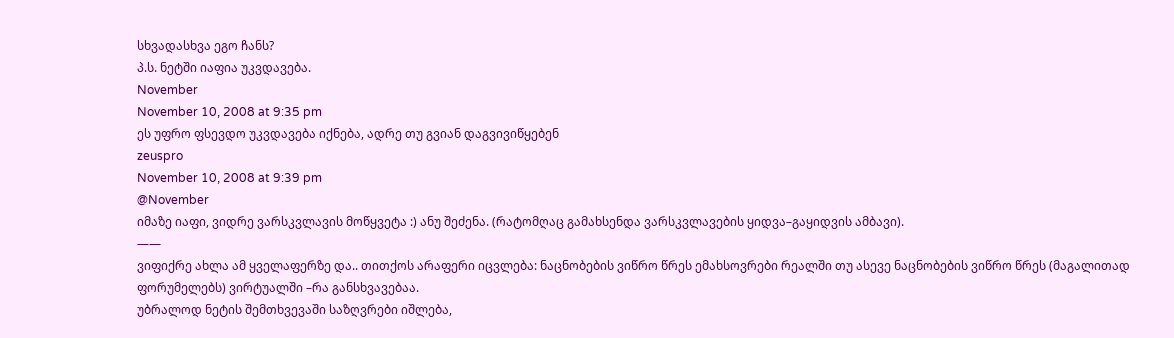სხვადასხვა ეგო ჩანს?
პ.ს. ნეტში იაფია უკვდავება.
November
November 10, 2008 at 9:35 pm
ეს უფრო ფსევდო უკვდავება იქნება, ადრე თუ გვიან დაგვივიწყებენ
zeuspro
November 10, 2008 at 9:39 pm
@November
იმაზე იაფი, ვიდრე ვარსკვლავის მოწყვეტა :) ანუ შეძენა. (რატომღაც გამახსენდა ვარსკვლავების ყიდვა–გაყიდვის ამბავი).
——
ვიფიქრე ახლა ამ ყველაფერზე და.. თითქოს არაფერი იცვლება: ნაცნობების ვიწრო წრეს ემახსოვრები რეალში თუ ასევე ნაცნობების ვიწრო წრეს (მაგალითად ფორუმელებს) ვირტუალში –რა განსხვავებაა.
უბრალოდ ნეტის შემთხვევაში საზღვრები იშლება,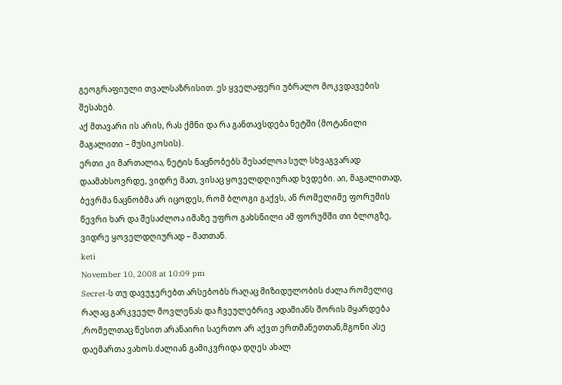გეოგრაფიული თვალსაზრისით. ეს ყველაფერი უბრალო მოკვდავების შესახებ.
აქ მთავარი ის არის, რას ქმნი და რა განთავსდება ნეტში (მოტანილი მაგალითი – მუსიკოსის).
ერთი კი მართალია, ნეტის ნაცნობებს შესაძლოა სულ სხვაგვარად დაამახსოვრდე, ვიდრე მათ, ვისაც ყოველდღიურად ხვდები. აი, მაგალითად, ბევრმა ნაცნობმა არ იცოდეს, რომ ბლოგი გაქვს, ან რომელიმე ფორუმის წევრი ხარ და შესაძლოა იმაზე უფრო გახსნილი ამ ფორუმში თი ბლოგზე, ვიდრე ყოველდღიურად – მათთან.
keti
November 10, 2008 at 10:09 pm
Secret-ს თუ დავუჯერებთ არსებობს რაღაც მიზიდულობის ძალა რომელიც რაღაც გარკვეულ მოვლენას და ჩვეულებრივ ადამიანს შორის მყარდება ,რომელთაც წესით არანაირი საერთო არ აქვთ ერთმანეთთან,მგონი ასე დაემართა ვახოს.ძალიან გამიკვრიდა დღეს ახალ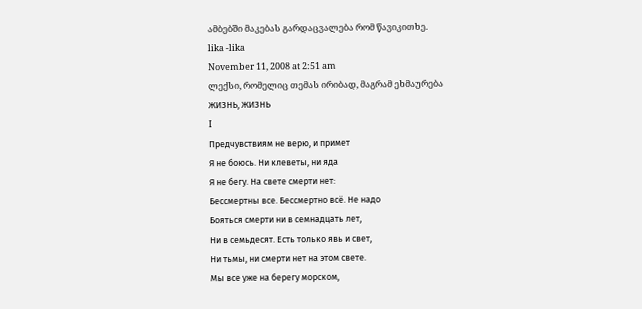ამბებში მაკებას გარდაცვალება რომ წავიკითხე.
lika -lika
November 11, 2008 at 2:51 am
ლექსი, რომელიც თემას ირიბად, მაგრამ ეხმაურება
ЖИЗНЬ, ЖИЗНЬ
I
Предчувствиям не верю, и примет
Я не боюсь. Ни клеветы, ни яда
Я не бегу. На свете смерти нет:
Бессмертны все. Бессмертно всё. Не надо
Бояться смерти ни в семнадцать лет,
Ни в семьдесят. Есть только явь и свет,
Ни тьмы, ни смерти нет на этом свете.
Мы все уже на берегу морском,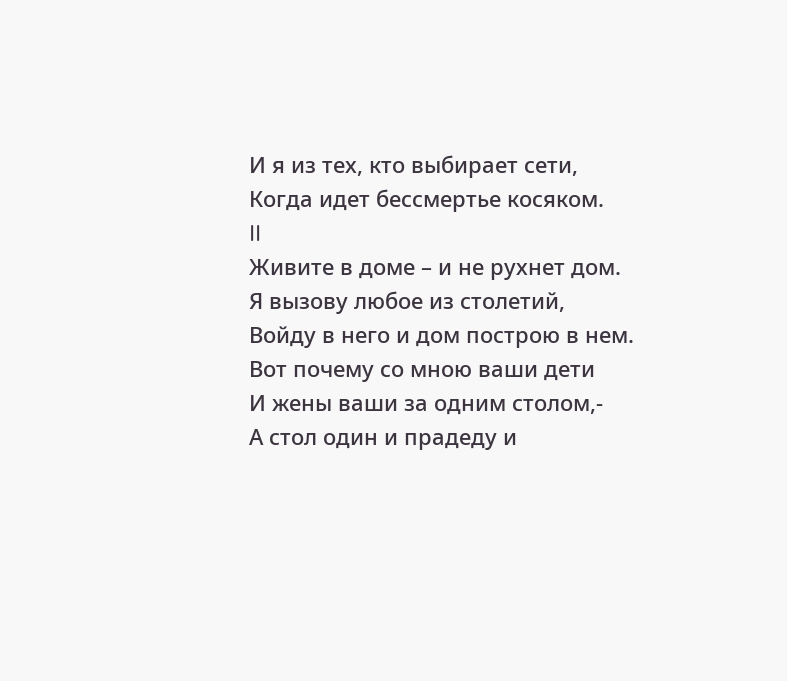И я из тех, кто выбирает сети,
Когда идет бессмертье косяком.
II
Живите в доме – и не рухнет дом.
Я вызову любое из столетий,
Войду в него и дом построю в нем.
Вот почему со мною ваши дети
И жены ваши за одним столом,-
А стол один и прадеду и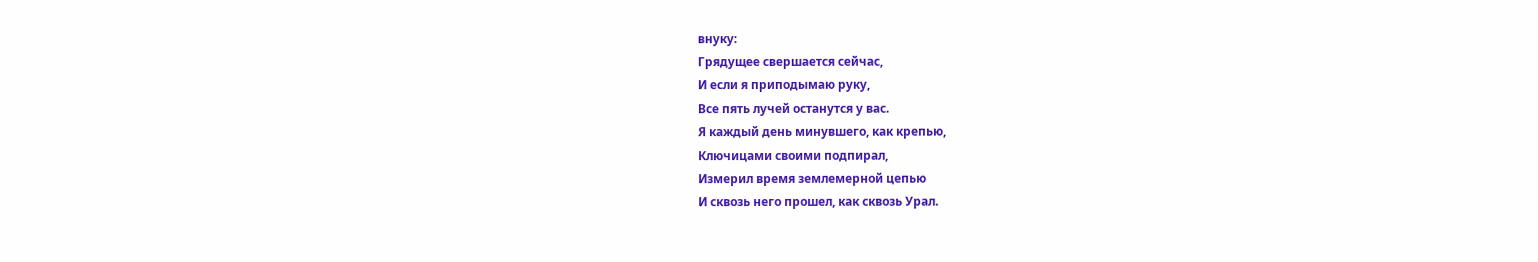внуку:
Грядущее свершается сейчас,
И если я приподымаю руку,
Все пять лучей останутся у вас.
Я каждый день минувшего, как крепью,
Ключицами своими подпирал,
Измерил время землемерной цепью
И сквозь него прошел, как сквозь Урал.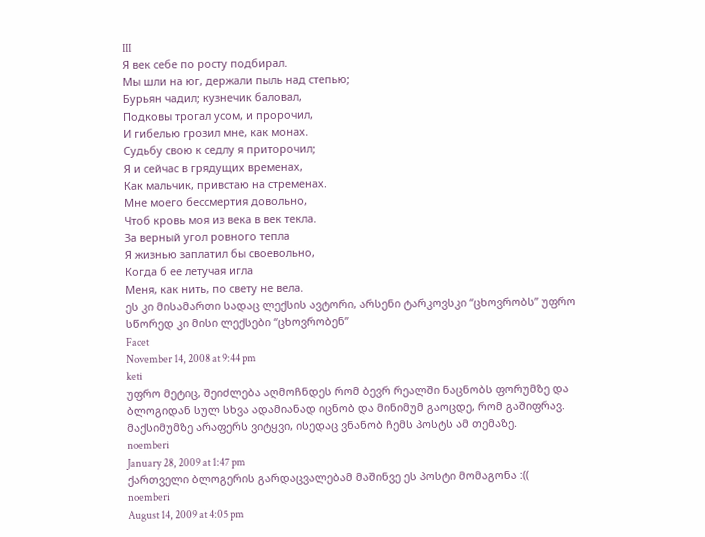III
Я век себе по росту подбирал.
Мы шли на юг, держали пыль над степью;
Бурьян чадил; кузнечик баловал,
Подковы трогал усом, и пророчил,
И гибелью грозил мне, как монах.
Судьбу свою к седлу я приторочил;
Я и сейчас в грядущих временах,
Как мальчик, привстаю на стременах.
Мне моего бессмертия довольно,
Чтоб кровь моя из века в век текла.
За верный угол ровного тепла
Я жизнью заплатил бы своевольно,
Когда б ее летучая игла
Меня, как нить, по свету не вела.
ეს კი მისამართი სადაც ლექსის ავტორი, არსენი ტარკოვსკი “ცხოვრობს” უფრო სწორედ კი მისი ლექსები “ცხოვრობენ”
Facet
November 14, 2008 at 9:44 pm
keti
უფრო მეტიც, შეიძლება აღმოჩნდეს რომ ბევრ რეალში ნაცნობს ფორუმზე და ბლოგიდან სულ სხვა ადამიანად იცნობ და მინიმუმ გაოცდე, რომ გაშიფრავ. მაქსიმუმზე არაფერს ვიტყვი, ისედაც ვნანობ ჩემს პოსტს ამ თემაზე.
noemberi
January 28, 2009 at 1:47 pm
ქართველი ბლოგერის გარდაცვალებამ მაშინვე ეს პოსტი მომაგონა :((
noemberi
August 14, 2009 at 4:05 pm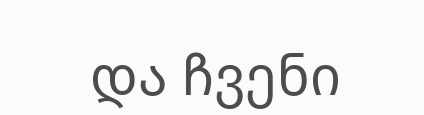და ჩვენი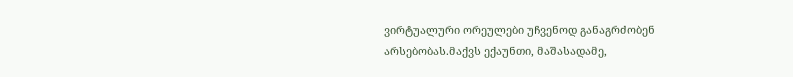ვირტუალური ორეულები უჩვენოდ განაგრძობენ არსებობას.მაქვს ექაუნთი, მაშასადამე,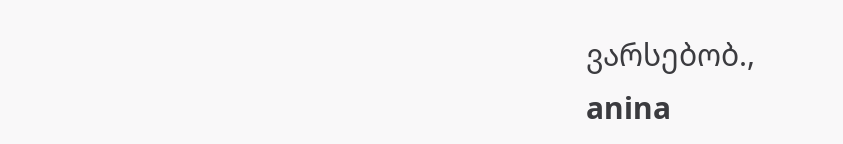ვარსებობ.,
anina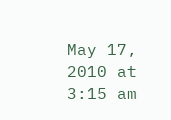May 17, 2010 at 3:15 am